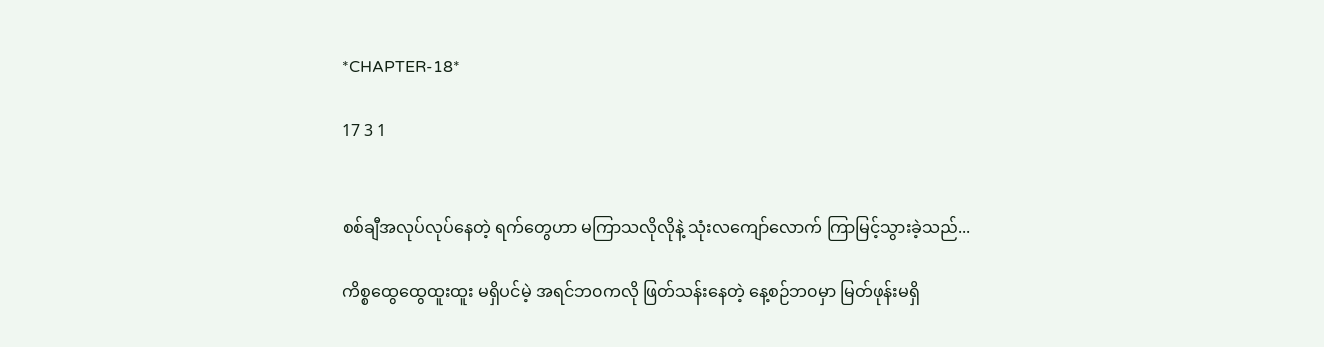*CHAPTER-18*

17 3 1


စစ်ချီအလုပ်လုပ်နေတဲ့ ရက်တွေဟာ မကြာသလိုလိုနဲ့ သုံးလကျော်လောက် ကြာမြင့်သွားခဲ့သည်...

ကိစ္စထွေထွေထူးထူး မရှိပင်မဲ့ အရင်ဘ၀ကလို ဖြတ်သန်းနေတဲ့ နေ့စဉ်ဘ၀မှာ မြတ်ဖုန်းမရှိ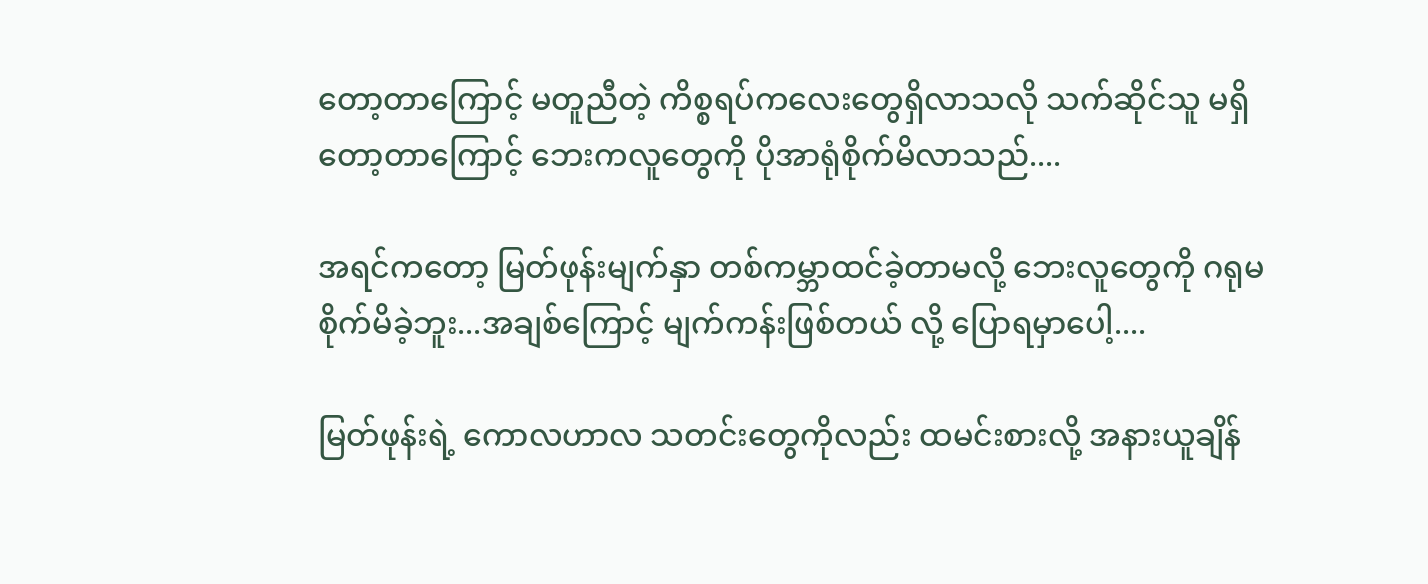တော့တာကြောင့် မတူညီတဲ့ ကိစ္စရပ်ကလေးတွေရှိလာသလို သက်ဆိုင်သူ မရှိတော့တာကြောင့် ဘေးကလူတွေကို ပိုအာရုံစိုက်မိလာသည်....

အရင်ကတော့ မြတ်ဖုန်းမျက်နှာ တစ်ကမ္ဘာထင်ခဲ့တာမလို့ ဘေးလူတွေကို ဂရုမစိုက်မိခဲ့ဘူး...အချစ်ကြောင့် မျက်ကန်းဖြစ်တယ် လို့ ပြောရမှာပေါ့....

မြတ်ဖုန်းရဲ့ ကောလဟာလ သတင်းတွေကိုလည်း ထမင်းစားလို့ အနားယူချိန်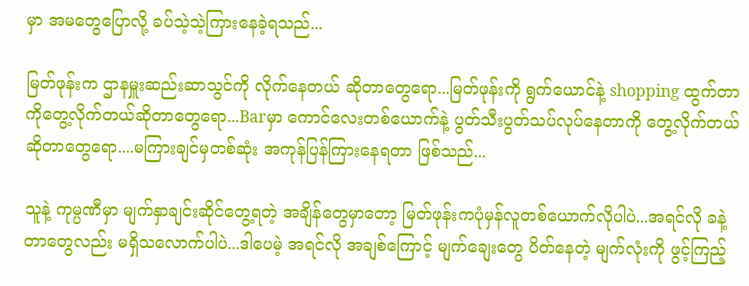မှာ အမတွေပြောလို့ ခပ်သဲ့သဲ့ကြားနေခဲ့ရသည်...

မြတ်ဖုန်းက ဌာနမှူးဆည်းဆာသွင်ကို လိုက်နေတယ် ဆိုတာတွေရော...မြတ်ဖုန်းကို ရွက်ယောင်နဲ့ shopping ထွက်တာကိုတွေ့လိုက်တယ်ဆိုတာတွေရော...Barမှာ ကောင်လေးတစ်ယောက်နဲ့ ပွတ်သီးပွတ်သပ်လုပ်နေတာကို တွေ့လိုက်တယ်ဆိုတာတွေရော....မကြားချင်မှတစ်ဆုံး အကုန်ပြန်ကြားနေရတာ ဖြစ်သည်...

သူနဲ့ ကုမ္ပဏီမှာ မျက်နှာချင်းဆိုင်တွေ့ရတဲ့ အချိန်တွေမှာတော့ မြတ်ဖုန်းကပုံမှန်လူတစ်ယောက်လိုပါပဲ...အရင်လို ခနဲ့တာတွေလည်း မရှိသလောက်ပါပဲ...ဒါပေမဲ့ အရင်လို အချစ်ကြောင့် မျက်ချေးတွေ ပိတ်နေတဲ့ မျက်လုံးကို ဖွင့်ကြည့်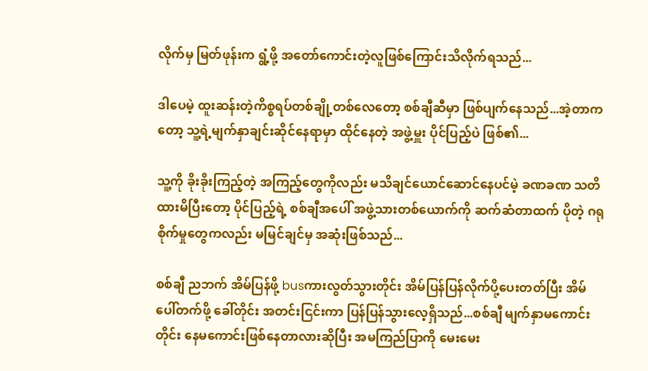လိုက်မှ မြတ်ဖုန်းက ရွံ့ဖို့ အတော်ကောင်းတဲ့လူဖြစ်ကြောင်းသိလိုက်ရသည်...

ဒါပေမဲ့ ထူးဆန်းတဲ့ကိစ္စရပ်တစ်ချို့တစ်လေတော့ စစ်ချီဆီမှာ ဖြစ်ပျက်နေသည်...အဲ့တာကတော့ သူ့ရဲ့မျက်နှာချင်းဆိုင်နေရာမှာ ထိုင်နေတဲ့ အဖွဲ့မှူး ပိုင်ပြည့်ပဲ ဖြစ်၏...

သူ့ကို ခိုးခိုးကြည့်တဲ့ အကြည့်တွေကိုလည်း မသိချင်ယောင်ဆောင်နေပင်မဲ့ ခဏခဏ သတိထားမိပြီးတော့ ပိုင်ပြည့်ရဲ့ စစ်ချီအပေါ် အဖွဲ့သားတစ်ယောက်ကို ဆက်ဆံတာထက် ပိုတဲ့ ဂရုစိုက်မှုတွေကလည်း မမြင်ချင်မှ အဆုံးဖြစ်သည်...

စစ်ချီ ညဘက် အိမ်ပြန်ဖို့ busကားလွတ်သွားတိုင်း အိမ်ပြန်ပြန်လိုက်ပို့ပေးတတ်ပြီး အိမ်ပေါ်တက်ဖို့ ခေါ်တိုင်း အတင်းငြင်းကာ ပြန်ပြန်သွားလေ့ရှိသည်...စစ်ချီ မျက်နှာမကောင်းတိုင်း နေမကောင်းဖြစ်နေတာလားဆိုပြီး အမကြည်ပြာကို မေးမေး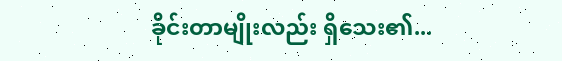ခိုင်းတာမျိုးလည်း ရှိသေး၏...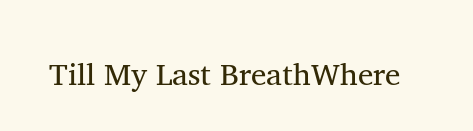Till My Last BreathWhere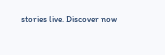stories live. Discover now